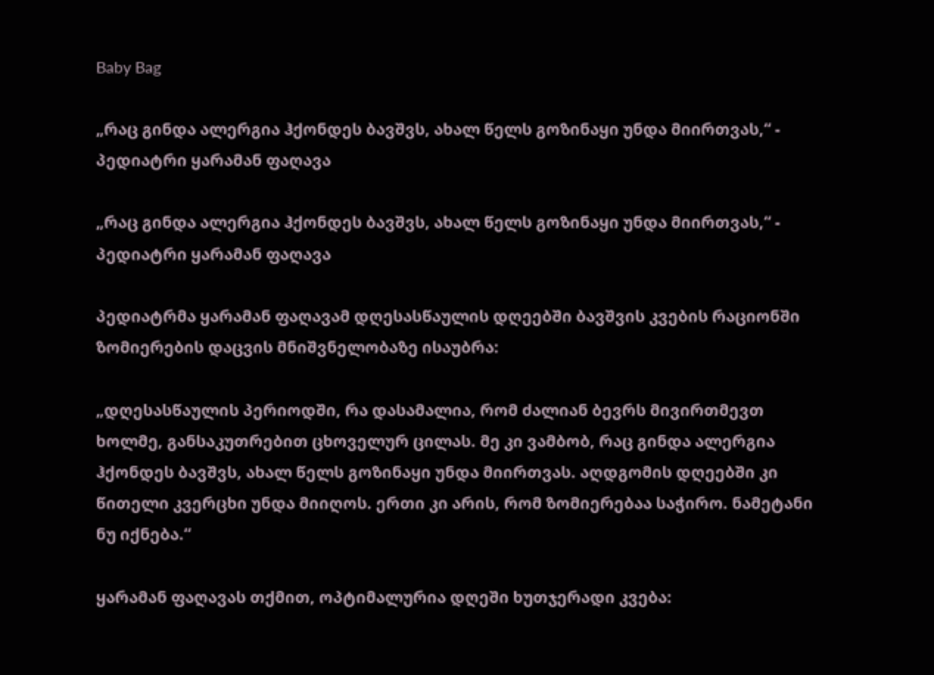Baby Bag

„რაც გინდა ალერგია ჰქონდეს ბავშვს, ახალ წელს გოზინაყი უნდა მიირთვას,“ - პედიატრი ყარამან ფაღავა

„რაც გინდა ალერგია ჰქონდეს ბავშვს, ახალ წელს გოზინაყი უნდა მიირთვას,“ - პედიატრი ყარამან ფაღავა

პედიატრმა ყარამან ფაღავამ დღესასწაულის დღეებში ბავშვის კვების რაციონში ზომიერების დაცვის მნიშვნელობაზე ისაუბრა:

„დღესასწაულის პერიოდში, რა დასამალია, რომ ძალიან ბევრს მივირთმევთ ხოლმე, განსაკუთრებით ცხოველურ ცილას. მე კი ვამბობ, რაც გინდა ალერგია ჰქონდეს ბავშვს, ახალ წელს გოზინაყი უნდა მიირთვას. აღდგომის დღეებში კი წითელი კვერცხი უნდა მიიღოს. ერთი კი არის, რომ ზომიერებაა საჭირო. ნამეტანი ნუ იქნება.“

ყარამან ფაღავას თქმით, ოპტიმალურია დღეში ხუთჯერადი კვება: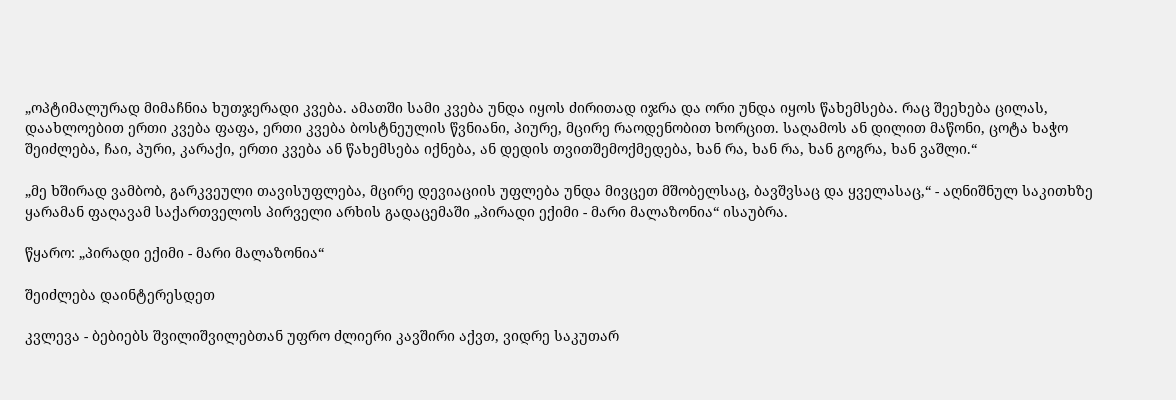„ოპტიმალურად მიმაჩნია ხუთჯერადი კვება. ამათში სამი კვება უნდა იყოს ძირითად იჯრა და ორი უნდა იყოს წახემსება. რაც შეეხება ცილას, დაახლოებით ერთი კვება ფაფა, ერთი კვება ბოსტნეულის წვნიანი, პიურე, მცირე რაოდენობით ხორცით. საღამოს ან დილით მაწონი, ცოტა ხაჭო შეიძლება, ჩაი, პური, კარაქი, ერთი კვება ან წახემსება იქნება, ან დედის თვითშემოქმედება, ხან რა, ხან რა, ხან გოგრა, ხან ვაშლი.“

„მე ხშირად ვამბობ, გარკვეული თავისუფლება, მცირე დევიაციის უფლება უნდა მივცეთ მშობელსაც, ბავშვსაც და ყველასაც,“ - აღნიშნულ საკითხზე ყარამან ფაღავამ საქართველოს პირველი არხის გადაცემაში „პირადი ექიმი - მარი მალაზონია“ ისაუბრა.

წყარო: „პირადი ექიმი - მარი მალაზონია“

შეიძლება დაინტერესდეთ

კვლევა - ბებიებს შვილიშვილებთან უფრო ძლიერი კავშირი აქვთ, ვიდრე საკუთარ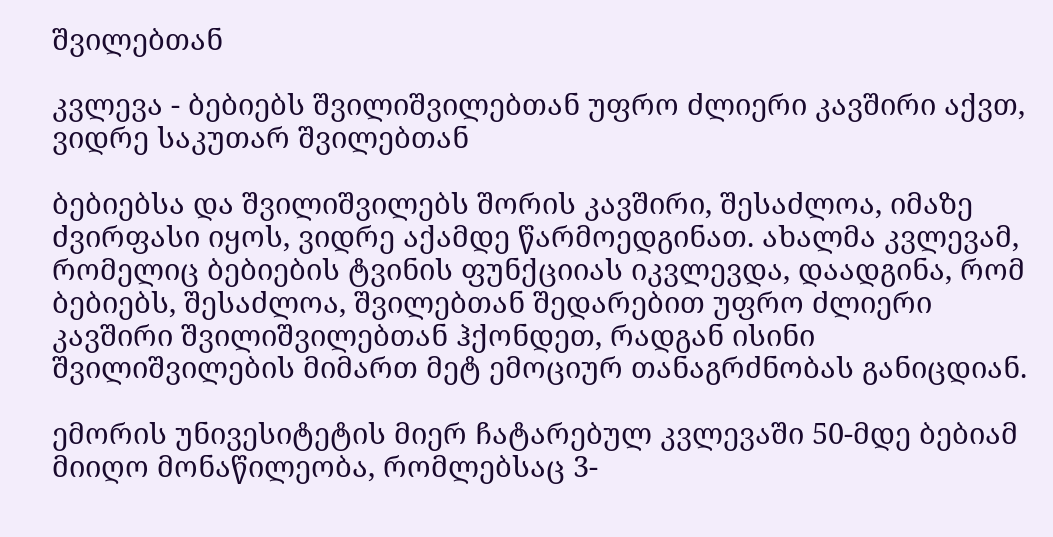შვილებთან

კვლევა - ბებიებს შვილიშვილებთან უფრო ძლიერი კავშირი აქვთ, ვიდრე საკუთარ შვილებთან

ბებიებსა და შვილიშვილებს შორის კავშირი, შესაძლოა, იმაზე ძვირფასი იყოს, ვიდრე აქამდე წარმოედგინათ. ახალმა კვლევამ, რომელიც ბებიების ტვინის ფუნქციიას იკვლევდა, დაადგინა, რომ ბებიებს, შესაძლოა, შვილებთან შედარებით უფრო ძლიერი კავშირი შვილიშვილებთან ჰქონდეთ, რადგან ისინი შვილიშვილების მიმართ მეტ ემოციურ თანაგრძნობას განიცდიან.

ემორის უნივესიტეტის მიერ ჩატარებულ კვლევაში 50-მდე ბებიამ მიიღო მონაწილეობა, რომლებსაც 3-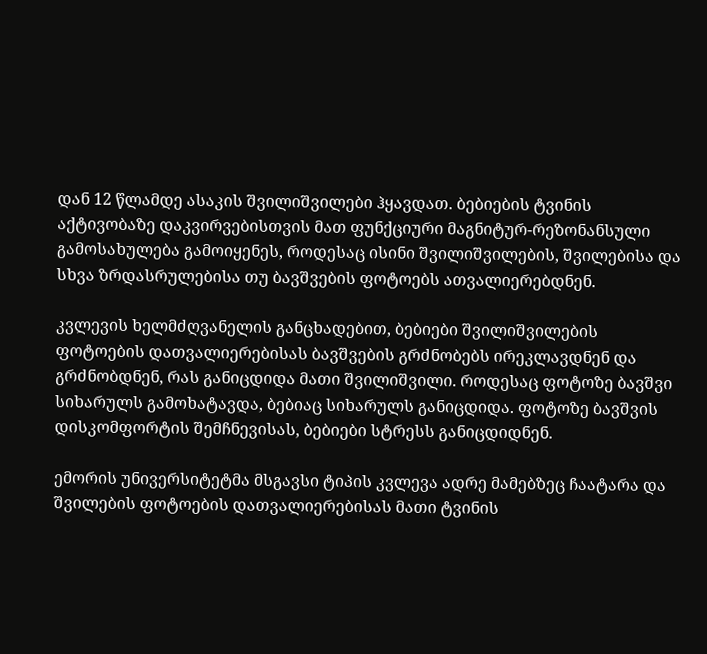დან 12 წლამდე ასაკის შვილიშვილები ჰყავდათ. ბებიების ტვინის აქტივობაზე დაკვირვებისთვის მათ ფუნქციური მაგნიტურ-რეზონანსული გამოსახულება გამოიყენეს, როდესაც ისინი შვილიშვილების, შვილებისა და სხვა ზრდასრულებისა თუ ბავშვების ფოტოებს ათვალიერებდნენ.

კვლევის ხელმძღვანელის განცხადებით, ბებიები შვილიშვილების ფოტოების დათვალიერებისას ბავშვების გრძნობებს ირეკლავდნენ და გრძნობდნენ, რას განიცდიდა მათი შვილიშვილი. როდესაც ფოტოზე ბავშვი სიხარულს გამოხატავდა, ბებიაც სიხარულს განიცდიდა. ფოტოზე ბავშვის დისკომფორტის შემჩნევისას, ბებიები სტრესს განიცდიდნენ.

ემორის უნივერსიტეტმა მსგავსი ტიპის კვლევა ადრე მამებზეც ჩაატარა და შვილების ფოტოების დათვალიერებისას მათი ტვინის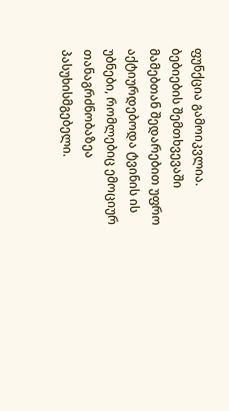ფუნქცია გამოიკვლია. ბებიების შემთხვევაში მამებთან შედარებით უფრო აქტიურდებოდა ტვინის ის უბნები, რომლებიც ემოციურ თანაგრძნობაზეა პასუხისმგებელი.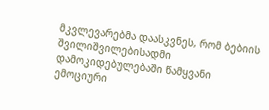მკვლევარებმა დაასკვნეს, რომ ბებიის შვილიშვილებისადმი დამოკიდებულებაში წამყვანი ემოციური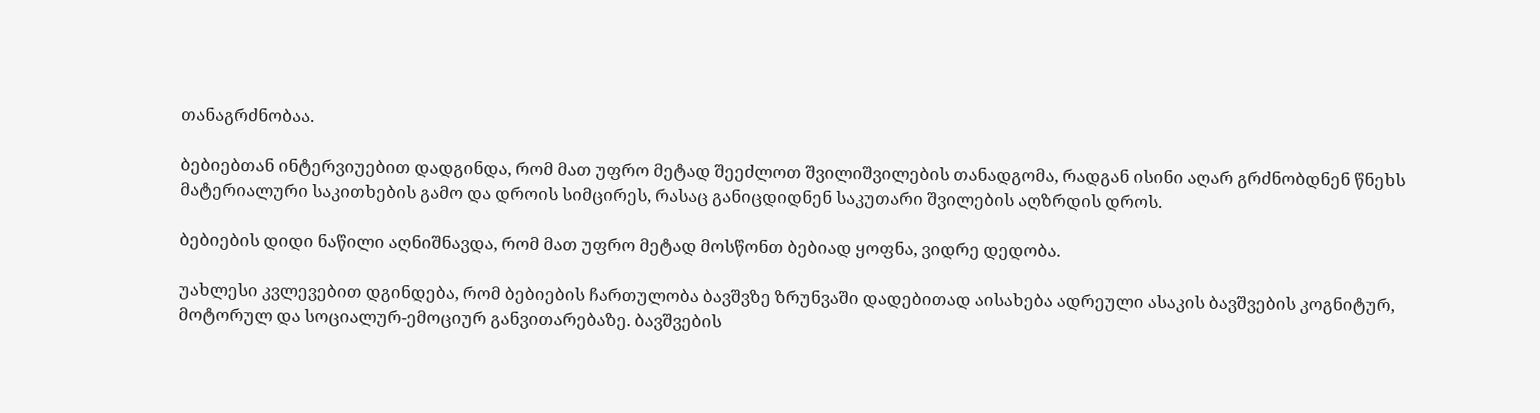თანაგრძნობაა.

ბებიებთან ინტერვიუებით დადგინდა, რომ მათ უფრო მეტად შეეძლოთ შვილიშვილების თანადგომა, რადგან ისინი აღარ გრძნობდნენ წნეხს მატერიალური საკითხების გამო და დროის სიმცირეს, რასაც განიცდიდნენ საკუთარი შვილების აღზრდის დროს.

ბებიების დიდი ნაწილი აღნიშნავდა, რომ მათ უფრო მეტად მოსწონთ ბებიად ყოფნა, ვიდრე დედობა.

უახლესი კვლევებით დგინდება, რომ ბებიების ჩართულობა ბავშვზე ზრუნვაში დადებითად აისახება ადრეული ასაკის ბავშვების კოგნიტურ, მოტორულ და სოციალურ-ემოციურ განვითარებაზე. ბავშვების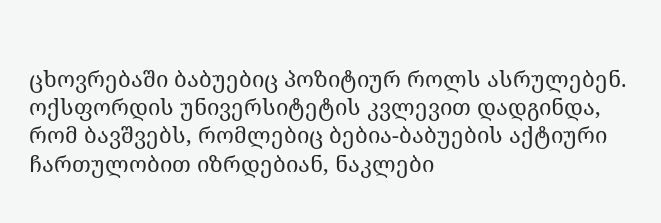ცხოვრებაში ბაბუებიც პოზიტიურ როლს ასრულებენ. ოქსფორდის უნივერსიტეტის კვლევით დადგინდა, რომ ბავშვებს, რომლებიც ბებია-ბაბუების აქტიური ჩართულობით იზრდებიან, ნაკლები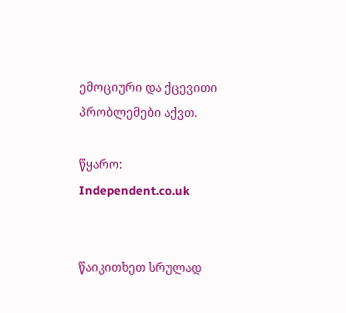ემოციური და ქცევითი პრობლემები აქვთ.

წყარო: Independent.co.uk


წაიკითხეთ სრულად